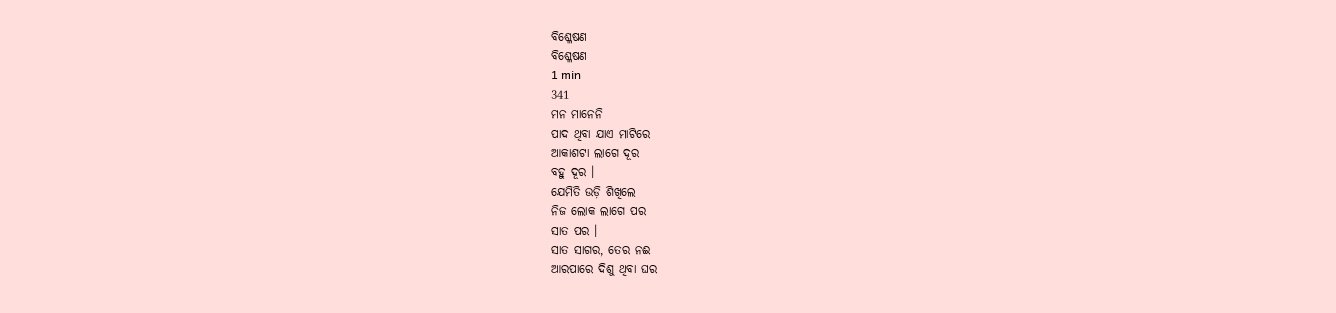ବିଶ୍ଳେଷଣ
ବିଶ୍ଳେଷଣ
1 min
341
ମନ ମାନେନି
ପାଦ ଥିବା ଯାଏ ମାଟିରେ
ଆକାଶଟା ଲାଗେ ଦୂର
ବହୁ ଦୂର ।
ଯେମିତି ଉଡ଼ି ଶିଖିଲେ
ନିଜ ଲୋକ ଲାଗେ ପର
ସାତ ପର ।
ସାତ ସାଗର, ତେର ନଈ
ଆରପାରେ ଦିଶୁ ଥିବା ଘର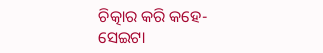ଚିତ୍କାର କରି କହେ-
ସେଇଟା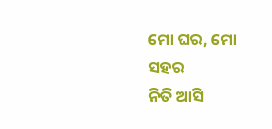ମୋ ଘର, ମୋ ସହର
ନିତି ଆସି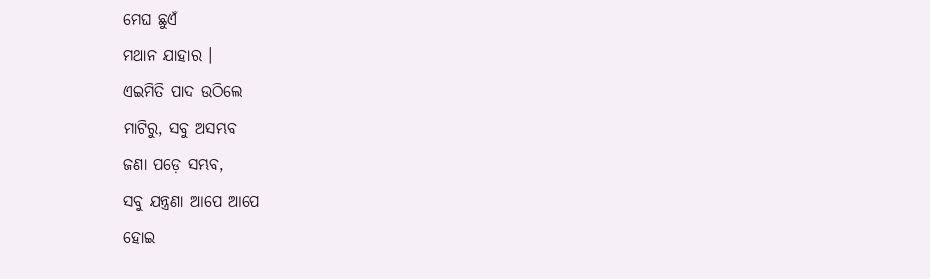ମେଘ ଛୁଏଁ
ମଥାନ ଯାହାର ।
ଏଇମିତି ପାଦ ଉଠିଲେ
ମାଟିରୁ, ସବୁ ଅସମ୍ଭବ
ଜଣା ପଡ଼େ ସମ୍ଭବ,
ସବୁ ଯନ୍ତ୍ରଣା ଆପେ ଆପେ
ହୋଇ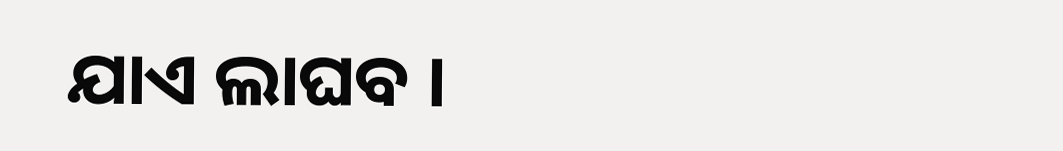ଯାଏ ଲାଘବ ।